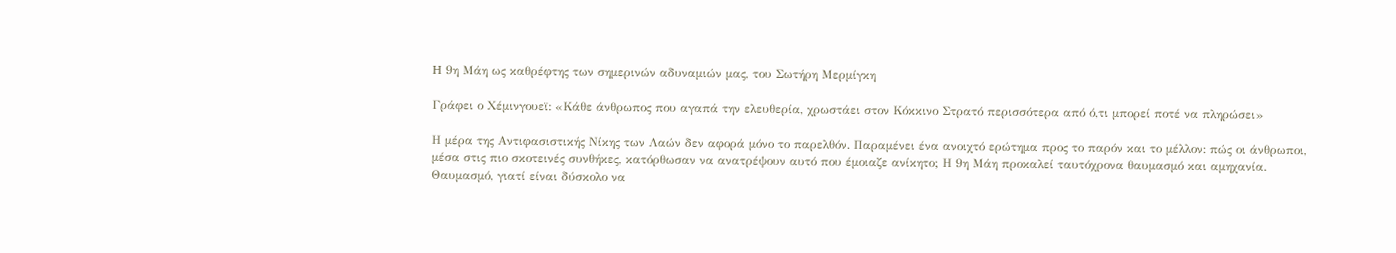H 9η Μάη ως καθρέφτης των σημερινών αδυναμιών μας, του Σωτήρη Μερμίγκη

Γράφει ο Χέμινγουεϊ: «Κάθε άνθρωπος που αγαπά την ελευθερία, χρωστάει στον Κόκκινο Στρατό περισσότερα από ό,τι μπορεί ποτέ να πληρώσει»

Η μέρα της Αντιφασιστικής Νίκης των Λαών δεν αφορά μόνο το παρελθόν. Παραμένει ένα ανοιχτό ερώτημα προς το παρόν και το μέλλον: πώς οι άνθρωποι, μέσα στις πιο σκοτεινές συνθήκες, κατόρθωσαν να ανατρέψουν αυτό που έμοιαζε ανίκητο; Η 9η Μάη προκαλεί ταυτόχρονα θαυμασμό και αμηχανία. Θαυμασμό, γιατί είναι δύσκολο να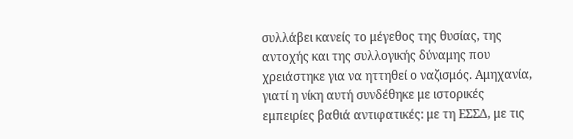συλλάβει κανείς το μέγεθος της θυσίας, της αντοχής και της συλλογικής δύναμης που χρειάστηκε για να ηττηθεί ο ναζισμός. Αμηχανία, γιατί η νίκη αυτή συνδέθηκε με ιστορικές εμπειρίες βαθιά αντιφατικές: με τη ΕΣΣΔ, με τις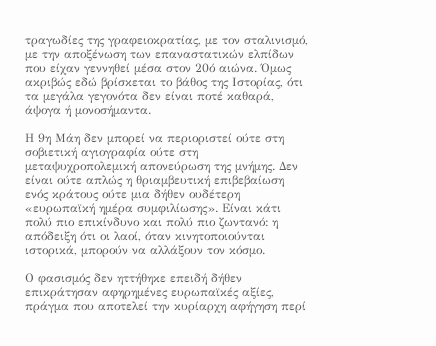τραγωδίες της γραφειοκρατίας, με τον σταλινισμό, με την αποξένωση των επαναστατικών ελπίδων που είχαν γεννηθεί μέσα στον 20ό αιώνα. Όμως ακριβώς εδώ βρίσκεται το βάθος της Ιστορίας, ότι τα μεγάλα γεγονότα δεν είναι ποτέ καθαρά, άψογα ή μονοσήμαντα.

Η 9η Μάη δεν μπορεί να περιοριστεί ούτε στη σοβιετική αγιογραφία ούτε στη μεταψυχροπολεμική απονεύρωση της μνήμης. Δεν είναι ούτε απλώς η θριαμβευτική επιβεβαίωση ενός κράτους ούτε μια δήθεν ουδέτερη «ευρωπαϊκή ημέρα συμφιλίωσης». Είναι κάτι πολύ πιο επικίνδυνο και πολύ πιο ζωντανό: η απόδειξη ότι οι λαοί, όταν κινητοποιούνται ιστορικά, μπορούν να αλλάξουν τον κόσμο.

Ο φασισμός δεν ηττήθηκε επειδή δήθεν επικράτησαν αφηρημένες ευρωπαϊκές αξίες, πράγμα που αποτελεί την κυρίαρχη αφήγηση περί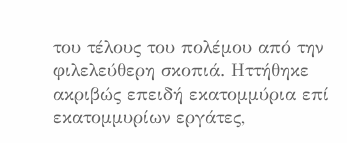του τέλους του πολέμου από την φιλελεύθερη σκοπιά. Ηττήθηκε ακριβώς επειδή εκατομμύρια επί εκατομμυρίων εργάτες,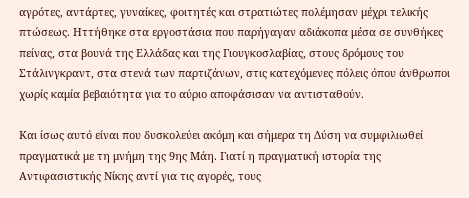αγρότες, αντάρτες, γυναίκες, φοιτητές και στρατιώτες πολέμησαν μέχρι τελικής πτώσεως. Ηττήθηκε στα εργοστάσια που παρήγαγαν αδιάκοπα μέσα σε συνθήκες πείνας, στα βουνά της Ελλάδας και της Γιουγκοσλαβίας, στους δρόμους του Στάλινγκραντ, στα στενά των παρτιζάνων, στις κατεχόμενες πόλεις όπου άνθρωποι χωρίς καμία βεβαιότητα για το αύριο αποφάσισαν να αντισταθούν.

Και ίσως αυτό είναι που δυσκολεύει ακόμη και σήμερα τη Δύση να συμφιλιωθεί πραγματικά με τη μνήμη της 9ης Μάη. Γιατί η πραγματική ιστορία της Αντιφασιστικής Νίκης αντί για τις αγορές, τους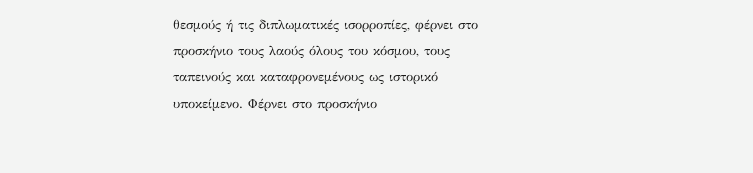θεσμούς ή τις διπλωματικές ισορροπίες, φέρνει στο προσκήνιο τους λαούς όλους του κόσμου, τους ταπεινούς και καταφρονεμένους ως ιστορικό υποκείμενο. Φέρνει στο προσκήνιο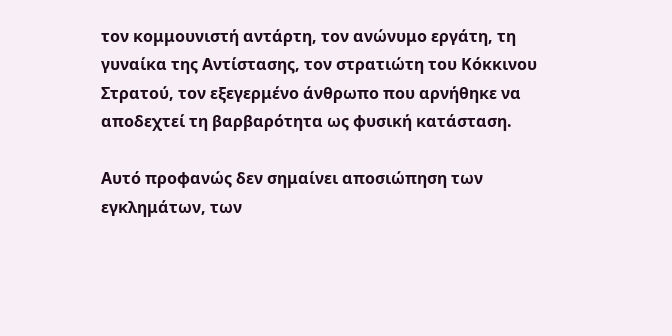τον κομμουνιστή αντάρτη, τον ανώνυμο εργάτη, τη γυναίκα της Αντίστασης, τον στρατιώτη του Κόκκινου Στρατού, τον εξεγερμένο άνθρωπο που αρνήθηκε να αποδεχτεί τη βαρβαρότητα ως φυσική κατάσταση.

Αυτό προφανώς δεν σημαίνει αποσιώπηση των εγκλημάτων, των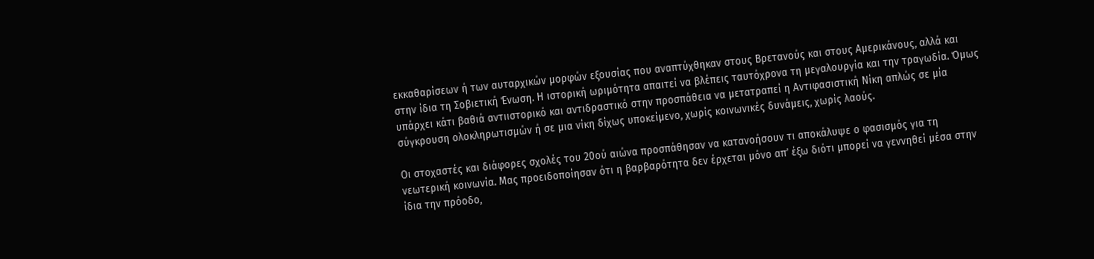εκκαθαρίσεων ή των αυταρχικών μορφών εξουσίας που αναπτύχθηκαν στους Βρετανούς και στους Αμερικάνους, αλλά και στην ίδια τη Σοβιετική Ένωση. Η ιστορική ωριμότητα απαιτεί να βλέπεις ταυτόχρονα τη μεγαλουργία και την τραγωδία. Όμως υπάρχει κάτι βαθιά αντιιστορικό και αντιδραστικό στην προσπάθεια να μετατραπεί η Αντιφασιστική Νίκη απλώς σε μία σύγκρουση ολοκληρωτισμών ή σε μια νίκη δίχως υποκείμενο, χωρίς κοινωνικές δυνάμεις, χωρίς λαούς.

Οι στοχαστές και διάφορες σχολές του 20ού αιώνα προσπάθησαν να κατανοήσουν τι αποκάλυψε ο φασισμός για τη νεωτερική κοινωνία. Μας προειδοποίησαν ότι η βαρβαρότητα δεν έρχεται μόνο απ’ έξω διότι μπορεί να γεννηθεί μέσα στην ίδια την πρόοδο,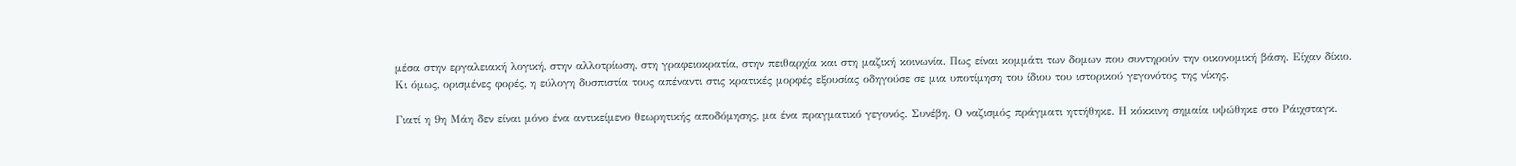μέσα στην εργαλειακή λογική, στην αλλοτρίωση, στη γραφειοκρατία, στην πειθαρχία και στη μαζική κοινωνία. Πως είναι κομμάτι των δομων που συντηρούν την οικονομική βάση. Είχαν δίκιο. Κι όμως, ορισμένες φορές, η εύλογη δυσπιστία τους απέναντι στις κρατικές μορφές εξουσίας οδηγούσε σε μια υποτίμηση του ίδιου του ιστορικού γεγονότος της νίκης.

Γιατί η 9η Μάη δεν είναι μόνο ένα αντικείμενο θεωρητικής αποδόμησης, μα ένα πραγματικό γεγονός. Συνέβη. Ο ναζισμός πράγματι ηττήθηκε. Η κόκκινη σημαία υψώθηκε στο Ράιχσταγκ.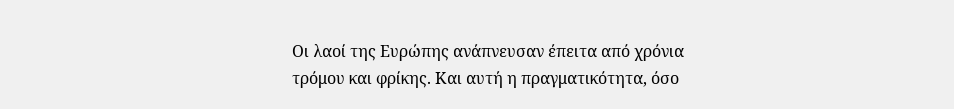Οι λαοί της Ευρώπης ανάπνευσαν έπειτα από χρόνια τρόμου και φρίκης. Και αυτή η πραγματικότητα, όσο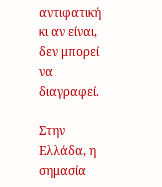αντιφατική κι αν είναι, δεν μπορεί να διαγραφεί.

Στην Ελλάδα, η σημασία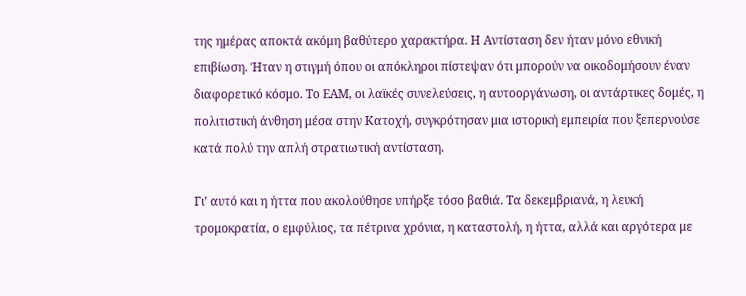της ημέρας αποκτά ακόμη βαθύτερο χαρακτήρα. Η Αντίσταση δεν ήταν μόνο εθνική επιβίωση. Ήταν η στιγμή όπου οι απόκληροι πίστεψαν ότι μπορούν να οικοδομήσουν έναν διαφορετικό κόσμο. Το ΕΑΜ, οι λαϊκές συνελεύσεις, η αυτοοργάνωση, οι αντάρτικες δομές, η πολιτιστική άνθηση μέσα στην Κατοχή, συγκρότησαν μια ιστορική εμπειρία που ξεπερνούσε κατά πολύ την απλή στρατιωτική αντίσταση.

Γι’ αυτό και η ήττα που ακολούθησε υπήρξε τόσο βαθιά. Τα δεκεμβριανά, η λευκή τρομοκρατία, ο εμφύλιος, τα πέτρινα χρόνια, η καταστολή, η ήττα, αλλά και αργότερα με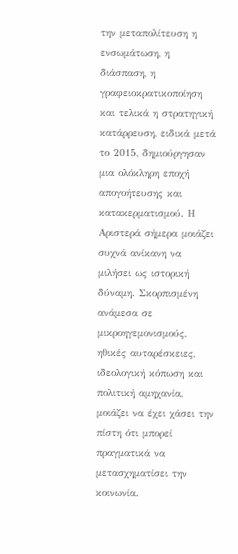την μεταπολίτευση η ενσωμάτωση, η διάσπαση, η γραφειοκρατικοποίηση και τελικά η στρατηγική κατάρρευση, ειδικά μετά το 2015, δημιούργησαν μια ολόκληρη εποχή απογοήτευσης και κατακερματισμού. Η Αριστερά σήμερα μοιάζει συχνά ανίκανη να μιλήσει ως ιστορική δύναμη. Σκορπισμένη ανάμεσα σε μικροηγεμονισμούς, ηθικές αυταρέσκειες, ιδεολογική κόπωση και πολιτική αμηχανία, μοιάζει να έχει χάσει την πίστη ότι μπορεί πραγματικά να μετασχηματίσει την κοινωνία.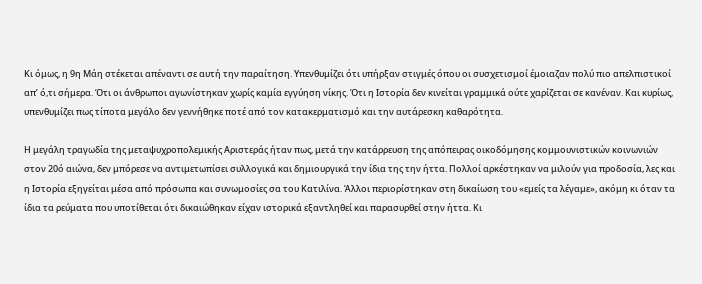Κι όμως, η 9η Μάη στέκεται απέναντι σε αυτή την παραίτηση. Υπενθυμίζει ότι υπήρξαν στιγμές όπου οι συσχετισμοί έμοιαζαν πολύ πιο απελπιστικοί απ’ ό,τι σήμερα. Ότι οι άνθρωποι αγωνίστηκαν χωρίς καμία εγγύηση νίκης. Ότι η Ιστορία δεν κινείται γραμμικά ούτε χαρίζεται σε κανέναν. Και κυρίως, υπενθυμίζει πως τίποτα μεγάλο δεν γεννήθηκε ποτέ από τον κατακερματισμό και την αυτάρεσκη καθαρότητα.

Η μεγάλη τραγωδία της μεταψυχροπολεμικής Αριστεράς ήταν πως, μετά την κατάρρευση της απόπειρας οικοδόμησης κομμουνιστικών κοινωνιών στον 20ό αιώνα, δεν μπόρεσε να αντιμετωπίσει συλλογικά και δημιουργικά την ίδια της την ήττα. Πολλοί αρκέστηκαν να μιλούν για προδοσία, λες και η Ιστορία εξηγείται μέσα από πρόσωπα και συνωμοσίες σα του Κατιλίνα. Άλλοι περιορίστηκαν στη δικαίωση του «εμείς τα λέγαμε», ακόμη κι όταν τα ίδια τα ρεύματα που υποτίθεται ότι δικαιώθηκαν είχαν ιστορικά εξαντληθεί και παρασυρθεί στην ήττα. Κι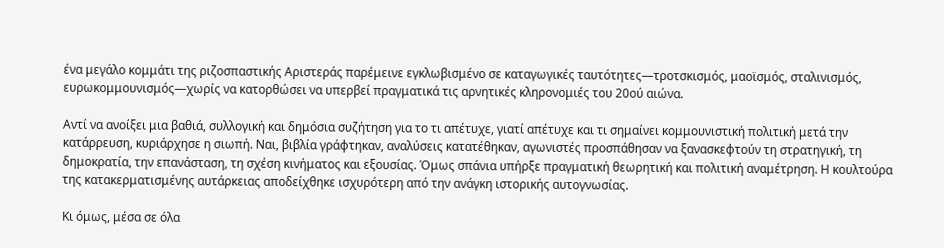ένα μεγάλο κομμάτι της ριζοσπαστικής Αριστεράς παρέμεινε εγκλωβισμένο σε καταγωγικές ταυτότητες—τροτσκισμός, μαοϊσμός, σταλινισμός, ευρωκομμουνισμός—χωρίς να κατορθώσει να υπερβεί πραγματικά τις αρνητικές κληρονομιές του 20ού αιώνα.

Αντί να ανοίξει μια βαθιά, συλλογική και δημόσια συζήτηση για το τι απέτυχε, γιατί απέτυχε και τι σημαίνει κομμουνιστική πολιτική μετά την κατάρρευση, κυριάρχησε η σιωπή. Ναι, βιβλία γράφτηκαν, αναλύσεις κατατέθηκαν, αγωνιστές προσπάθησαν να ξανασκεφτούν τη στρατηγική, τη δημοκρατία, την επανάσταση, τη σχέση κινήματος και εξουσίας. Όμως σπάνια υπήρξε πραγματική θεωρητική και πολιτική αναμέτρηση. Η κουλτούρα της κατακερματισμένης αυτάρκειας αποδείχθηκε ισχυρότερη από την ανάγκη ιστορικής αυτογνωσίας.

Κι όμως, μέσα σε όλα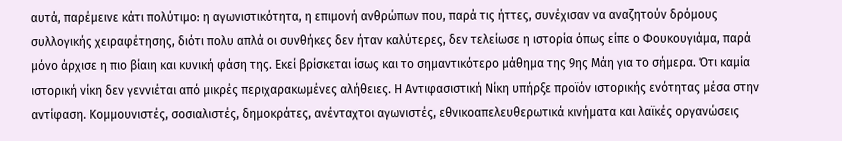αυτά, παρέμεινε κάτι πολύτιμο: η αγωνιστικότητα, η επιμονή ανθρώπων που, παρά τις ήττες, συνέχισαν να αναζητούν δρόμους συλλογικής χειραφέτησης, διότι πολυ απλά οι συνθήκες δεν ήταν καλύτερες, δεν τελείωσε η ιστορία όπως είπε ο Φουκουγιάμα, παρά μόνο άρχισε η πιο βίαιη και κυνική φάση της. Εκεί βρίσκεται ίσως και το σημαντικότερο μάθημα της 9ης Μάη για το σήμερα. Ότι καμία ιστορική νίκη δεν γεννιέται από μικρές περιχαρακωμένες αλήθειες. Η Αντιφασιστική Νίκη υπήρξε προϊόν ιστορικής ενότητας μέσα στην αντίφαση. Κομμουνιστές, σοσιαλιστές, δημοκράτες, ανένταχτοι αγωνιστές, εθνικοαπελευθερωτικά κινήματα και λαϊκές οργανώσεις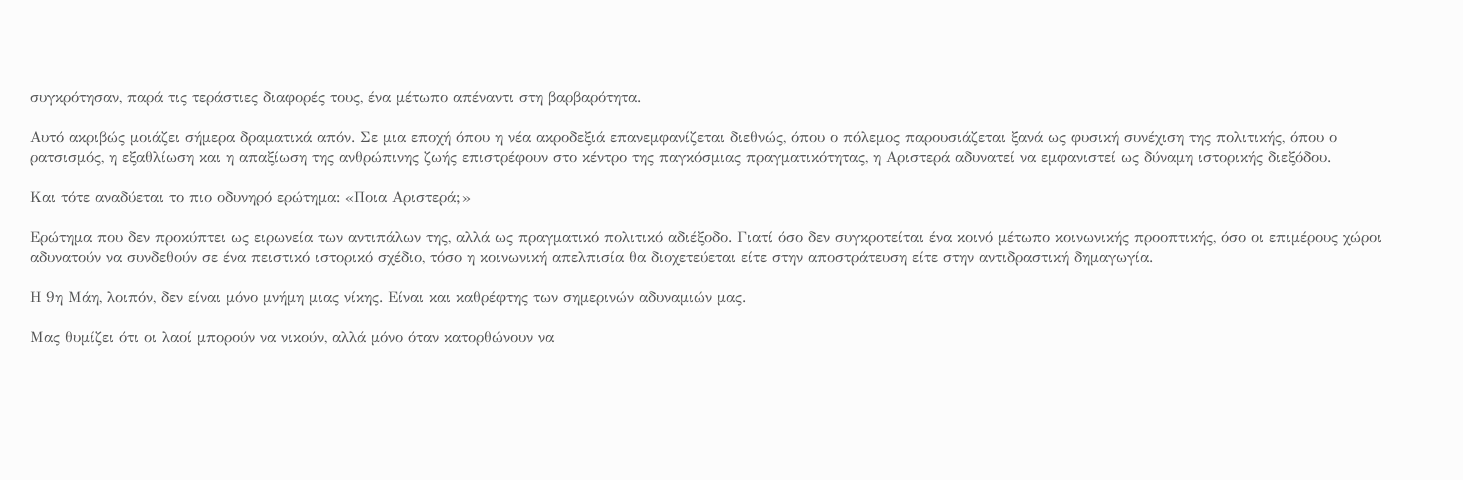συγκρότησαν, παρά τις τεράστιες διαφορές τους, ένα μέτωπο απέναντι στη βαρβαρότητα.

Αυτό ακριβώς μοιάζει σήμερα δραματικά απόν. Σε μια εποχή όπου η νέα ακροδεξιά επανεμφανίζεται διεθνώς, όπου ο πόλεμος παρουσιάζεται ξανά ως φυσική συνέχιση της πολιτικής, όπου ο ρατσισμός, η εξαθλίωση και η απαξίωση της ανθρώπινης ζωής επιστρέφουν στο κέντρο της παγκόσμιας πραγματικότητας, η Αριστερά αδυνατεί να εμφανιστεί ως δύναμη ιστορικής διεξόδου.

Και τότε αναδύεται το πιο οδυνηρό ερώτημα: «Ποια Αριστερά;»

Ερώτημα που δεν προκύπτει ως ειρωνεία των αντιπάλων της, αλλά ως πραγματικό πολιτικό αδιέξοδο. Γιατί όσο δεν συγκροτείται ένα κοινό μέτωπο κοινωνικής προοπτικής, όσο οι επιμέρους χώροι αδυνατούν να συνδεθούν σε ένα πειστικό ιστορικό σχέδιο, τόσο η κοινωνική απελπισία θα διοχετεύεται είτε στην αποστράτευση είτε στην αντιδραστική δημαγωγία.

Η 9η Μάη, λοιπόν, δεν είναι μόνο μνήμη μιας νίκης. Είναι και καθρέφτης των σημερινών αδυναμιών μας.

Μας θυμίζει ότι οι λαοί μπορούν να νικούν, αλλά μόνο όταν κατορθώνουν να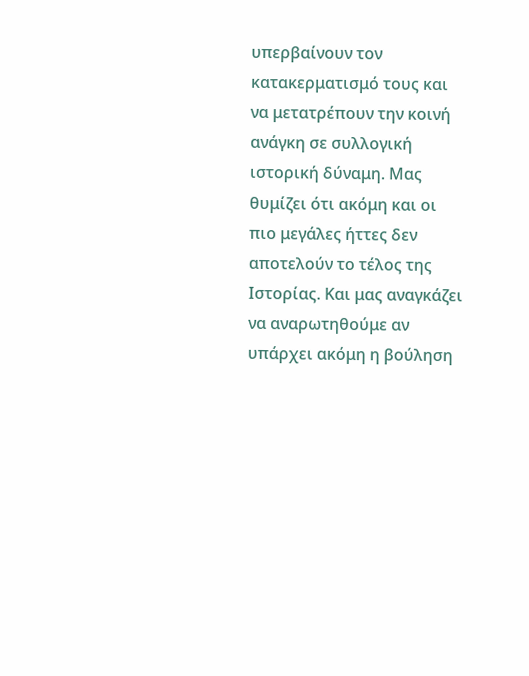υπερβαίνουν τον κατακερματισμό τους και να μετατρέπουν την κοινή ανάγκη σε συλλογική ιστορική δύναμη. Μας θυμίζει ότι ακόμη και οι πιο μεγάλες ήττες δεν αποτελούν το τέλος της Ιστορίας. Και μας αναγκάζει να αναρωτηθούμε αν υπάρχει ακόμη η βούληση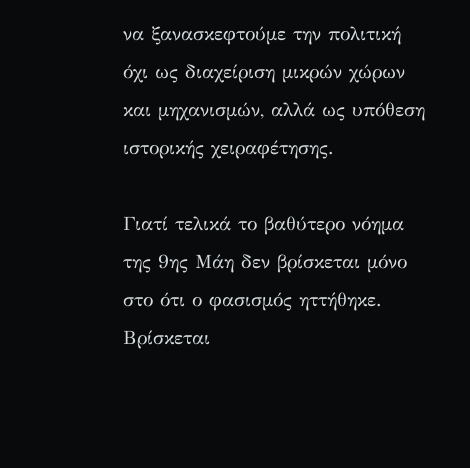να ξανασκεφτούμε την πολιτική όχι ως διαχείριση μικρών χώρων και μηχανισμών, αλλά ως υπόθεση ιστορικής χειραφέτησης.

Γιατί τελικά το βαθύτερο νόημα της 9ης Μάη δεν βρίσκεται μόνο στο ότι ο φασισμός ηττήθηκε. Βρίσκεται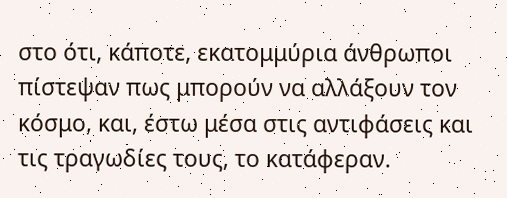στο ότι, κάποτε, εκατομμύρια άνθρωποι πίστεψαν πως μπορούν να αλλάξουν τον κόσμο, και, έστω μέσα στις αντιφάσεις και τις τραγωδίες τους, το κατάφεραν.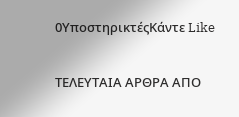0ΥποστηρικτέςΚάντε Like

ΤΕΛΕΥΤΑΙΑ ΑΡΘΡΑ ΑΠΟ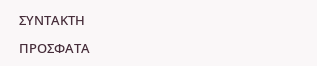ΣΥΝΤΑΚΤΗ

ΠΡΟΣΦΑΤΑ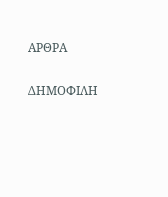ΑΡΘΡΑ

ΔΗΜΟΦΙΛΗ